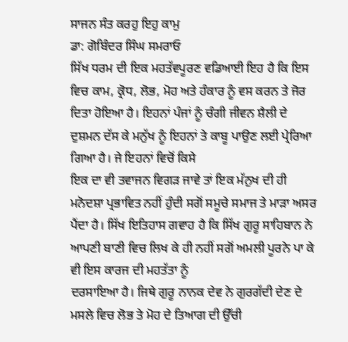ਸਾਜਨ ਸੰਤ ਕਰਹੁ ਇਹੁ ਕਾਮੁ
ਡਾ: ਗੋਬਿੰਦਰ ਸਿੰਘ ਸਮਰਾਓ
ਸਿੱਖ ਧਰਮ ਦੀ ਇਕ ਮਹਤੱਵਪੂਰਣ ਵਡਿਆਈ ਇਹ ਹੈ ਕਿ ਇਸ ਵਿਚ ਕਾਮ, ਕ੍ਰੋਧ, ਲੋਭ, ਮੋਹ ਅਤੇ ਹੰਕਾਰ ਨੂੰ ਵਸ ਕਰਨ ਤੇ ਜੋਰ ਦਿਤਾ ਹੋਇਆ ਹੈ। ਇਹਨਾਂ ਪੰਜਾਂ ਨੂੰ ਚੰਗੀ ਜੀਵਨ ਸ਼ੈਲੀ ਦੇ ਦੁਸ਼ਮਨ ਦੱਸ ਕੇ ਮਨੁੱਖ ਨੂੰ ਇਹਨਾਂ ਤੇ ਕਾਬੂ ਪਾਉਣ ਲਈ ਪ੍ਰੇਰਿਆ ਗਿਆ ਹੈ। ਜੇ ਇਹਨਾਂ ਵਿਚੋਂ ਕਿਸੇ
ਇਕ ਦਾ ਵੀ ਤਵਾਜਨ ਵਿਗੜ ਜਾਵੇ ਤਾਂ ਇਕ ਮੱਨੁਖ ਦੀ ਹੀ ਮਨੋਦਸ਼ਾ ਪ੍ਰਭਾਵਿਤ ਨਹੀਂ ਹੁੰਦੀ ਸਗੋਂ ਸਮੂਚੇ ਸਮਾਜ ਤੇ ਮਾੜਾ ਅਸਰ ਪੈਂਦਾ ਹੈ। ਸਿੱਖ ਇਤਿਹਾਸ ਗਵਾਹ ਹੈ ਕਿ ਸਿੱਖ ਗੁਰੂ ਸਾਹਿਬਾਨ ਨੇ ਆਪਣੀ ਬਾਣੀ ਵਿਚ ਲਿਖ ਕੇ ਹੀ ਨਹੀਂ ਸਗੋਂ ਅਮਲੀ ਪੂਰਨੇ ਪਾ ਕੇ ਵੀ ਇਸ ਕਾਰਜ ਦੀ ਮਹਤੱਤਾ ਨੂੰ
ਦਰਸਾਇਆ ਹੈ। ਜਿਥੇ ਗੁਰੂ ਨਾਨਕ ਦੇਵ ਨੇ ਗੁਰਗੱਦੀ ਦੇਣ ਦੇ ਮਸਲੇ ਵਿਚ ਲੋਭ ਤੇ ਮੋਹ ਦੇ ਤਿਆਗ ਦੀ ਉੱਚੀ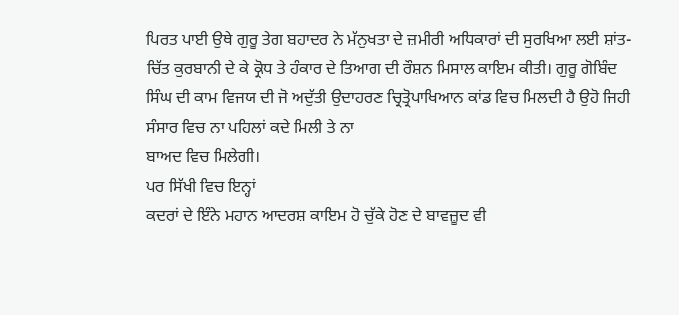ਪਿਰਤ ਪਾਈ ਉਥੇ ਗੁਰੂ ਤੇਗ ਬਹਾਦਰ ਨੇ ਮੱਨੁਖਤਾ ਦੇ ਜ਼ਮੀਰੀ ਅਧਿਕਾਰਾਂ ਦੀ ਸੁਰਖਿਆ ਲਈ ਸ਼ਾਂਤ-ਚਿੱਤ ਕੁਰਬਾਨੀ ਦੇ ਕੇ ਕ੍ਰੋਧ ਤੇ ਹੰਕਾਰ ਦੇ ਤਿਆਗ ਦੀ ਰੌਸ਼ਨ ਮਿਸਾਲ ਕਾਇਮ ਕੀਤੀ। ਗੁਰੂ ਗੋਬਿੰਦ ਸਿੰਘ ਦੀ ਕਾਮ ਵਿਜਯ ਦੀ ਜੋ ਅਦੁੱਤੀ ਉਦਾਹਰਣ ਚ੍ਰਿਤ੍ਰੋਪਾਖਿਆਨ ਕਾਂਡ ਵਿਚ ਮਿਲਦੀ ਹੈ ਉਹੋ ਜਿਹੀ ਸੰਸਾਰ ਵਿਚ ਨਾ ਪਹਿਲਾਂ ਕਦੇ ਮਿਲੀ ਤੇ ਨਾ
ਬਾਅਦ ਵਿਚ ਮਿਲੇਗੀ।
ਪਰ ਸਿੱਖੀ ਵਿਚ ਇਨ੍ਹਾਂ
ਕਦਰਾਂ ਦੇ ਇੰਨੇ ਮਹਾਨ ਆਦਰਸ਼ ਕਾਇਮ ਹੋ ਚੁੱਕੇ ਹੋਣ ਦੇ ਬਾਵਜ਼ੂਦ ਵੀ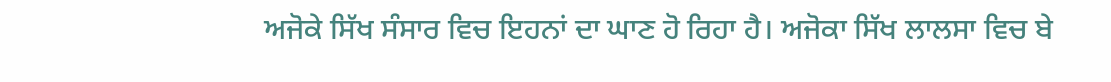ਅਜੋਕੇ ਸਿੱਖ ਸੰਸਾਰ ਵਿਚ ਇਹਨਾਂ ਦਾ ਘਾਣ ਹੋ ਰਿਹਾ ਹੈ। ਅਜੋਕਾ ਸਿੱਖ ਲਾਲਸਾ ਵਿਚ ਬੇ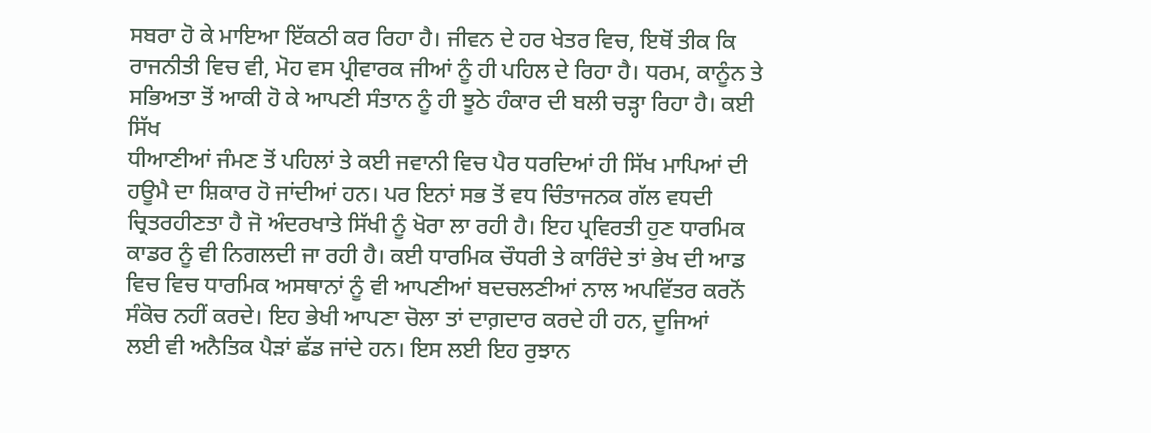ਸਬਰਾ ਹੋ ਕੇ ਮਾਇਆ ਇੱਕਠੀ ਕਰ ਰਿਹਾ ਹੈ। ਜੀਵਨ ਦੇ ਹਰ ਖੇਤਰ ਵਿਚ, ਇਥੋਂ ਤੀਕ ਕਿ ਰਾਜਨੀਤੀ ਵਿਚ ਵੀ, ਮੋਹ ਵਸ ਪ੍ਰੀਵਾਰਕ ਜੀਆਂ ਨੂੰ ਹੀ ਪਹਿਲ ਦੇ ਰਿਹਾ ਹੈ। ਧਰਮ, ਕਾਨੂੰਨ ਤੇ ਸਭਿਅਤਾ ਤੋਂ ਆਕੀ ਹੋ ਕੇ ਆਪਣੀ ਸੰਤਾਨ ਨੂੰ ਹੀ ਝੂਠੇ ਹੰਕਾਰ ਦੀ ਬਲੀ ਚੜ੍ਹਾ ਰਿਹਾ ਹੈ। ਕਈ ਸਿੱਖ
ਧੀਆਣੀਆਂ ਜੰਮਣ ਤੋਂ ਪਹਿਲਾਂ ਤੇ ਕਈ ਜਵਾਨੀ ਵਿਚ ਪੈਰ ਧਰਦਿਆਂ ਹੀ ਸਿੱਖ ਮਾਪਿਆਂ ਦੀ ਹਊਮੈ ਦਾ ਸ਼ਿਕਾਰ ਹੋ ਜਾਂਦੀਆਂ ਹਨ। ਪਰ ਇਨਾਂ ਸਭ ਤੋਂ ਵਧ ਚਿੰਤਾਜਨਕ ਗੱਲ ਵਧਦੀ
ਚ੍ਰਿਤਰਹੀਣਤਾ ਹੈ ਜੋ ਅੰਦਰਖਾਤੇ ਸਿੱਖੀ ਨੂੰ ਖੋਰਾ ਲਾ ਰਹੀ ਹੈ। ਇਹ ਪ੍ਰਵਿਰਤੀ ਹੁਣ ਧਾਰਮਿਕ ਕਾਡਰ ਨੂੰ ਵੀ ਨਿਗਲਦੀ ਜਾ ਰਹੀ ਹੈ। ਕਈ ਧਾਰਮਿਕ ਚੌਧਰੀ ਤੇ ਕਾਰਿੰਦੇ ਤਾਂ ਭੇਖ ਦੀ ਆਡ ਵਿਚ ਵਿਚ ਧਾਰਮਿਕ ਅਸਥਾਨਾਂ ਨੂੰ ਵੀ ਆਪਣੀਆਂ ਬਦਚਲਣੀਆਂ ਨਾਲ ਅਪਵਿੱਤਰ ਕਰਨੋਂ ਸੰਕੋਚ ਨਹੀਂ ਕਰਦੇ। ਇਹ ਭੇਖੀ ਆਪਣਾ ਚੋਲਾ ਤਾਂ ਦਾਗ਼ਦਾਰ ਕਰਦੇ ਹੀ ਹਨ, ਦੂਜਿਆਂ
ਲਈ ਵੀ ਅਨੈਤਿਕ ਪੈੜਾਂ ਛੱਡ ਜਾਂਦੇ ਹਨ। ਇਸ ਲਈ ਇਹ ਰੁਝਾਨ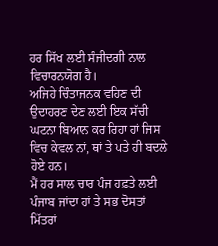ਹਰ ਸਿੱਖ ਲਈ ਸੰਜੀਦਗੀ ਨਾਲ ਵਿਚਾਰਨਯੋਗ ਹੈ।
ਅਜਿਹੇ ਚਿੰਤਾਜਨਕ ਵਹਿਣ ਦੀ ਉਦਾਹਰਣ ਦੇਣ ਲਈ ਇਕ ਸੱਚੀ ਘਟਨਾ ਬਿਆਨ ਕਰ ਰਿਹਾ ਹਾਂ ਜਿਸ ਵਿਚ ਕੇਵਲ ਨਾਂ, ਥਾਂ ਤੇ ਪਤੇ ਹੀ ਬਦਲੇ ਹੋਏ ਹਨ।
ਮੈਂ ਹਰ ਸਾਲ ਚਾਰ ਪੰਜ ਹਫ਼ਤੇ ਲਈ ਪੰਜਾਬ ਜਾਂਦਾ ਹਾਂ ਤੇ ਸਭ ਦੋਸਤਾਂ ਮਿੱਤਰਾਂ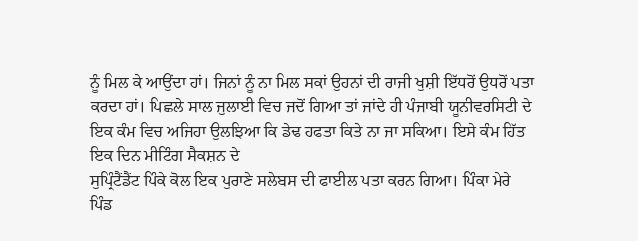ਨੂੰ ਮਿਲ ਕੇ ਆਉਂਦਾ ਹਾਂ। ਜਿਨਾਂ ਨੂੰ ਨਾ ਮਿਲ ਸਕਾਂ ਉਹਨਾਂ ਦੀ ਰਾਜੀ ਖੁਸ਼ੀ ਇੱਧਰੋਂ ਉਧਰੋਂ ਪਤਾ ਕਰਦਾ ਹਾਂ। ਪਿਛਲੇ ਸਾਲ ਜੁਲਾਈ ਵਿਚ ਜਦੋਂ ਗਿਆ ਤਾਂ ਜਾਂਦੇ ਹੀ ਪੰਜਾਬੀ ਯੂਨੀਵਰਸਿਟੀ ਦੇ ਇਕ ਕੰਮ ਵਿਚ ਅਜਿਹਾ ਉਲਝਿਆ ਕਿ ਡੇਢ ਹਫਤਾ ਕਿਤੇ ਨਾ ਜਾ ਸਕਿਆ। ਇਸੇ ਕੰਮ ਹਿੱਤ ਇਕ ਦਿਨ ਮੀਟਿੰਗ ਸੈਕਸ਼ਨ ਦੇ
ਸੁਪ੍ਰਿੰਟੈਂਡੈਂਟ ਪਿੰਕੇ ਕੋਲ ਇਕ ਪੁਰਾਣੇ ਸਲੇਬਸ ਦੀ ਫਾਈਲ ਪਤਾ ਕਰਨ ਗਿਆ। ਪਿੰਕਾ ਮੇਰੇ ਪਿੰਡ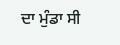ਦਾ ਮੁੰਡਾ ਸੀ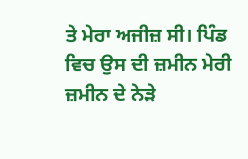ਤੇ ਮੇਰਾ ਅਜੀਜ਼ ਸੀ। ਪਿੰਡ ਵਿਚ ਉਸ ਦੀ ਜ਼ਮੀਨ ਮੇਰੀ ਜ਼ਮੀਨ ਦੇ ਨੇੜੇ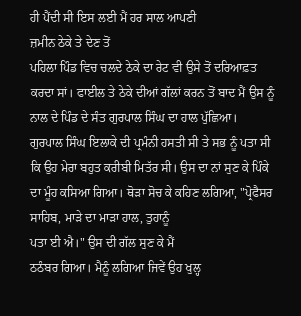ਹੀ ਪੈਂਦੀ ਸੀ ਇਸ ਲਈ ਮੈਂ ਹਰ ਸਾਲ ਆਪਣੀ
ਜ਼ਮੀਨ ਠੇਕੇ ਤੇ ਦੇਣ ਤੋਂ
ਪਹਿਲਾ ਪਿੰਡ ਵਿਚ ਚਲਦੇ ਠੇਕੇ ਦਾ ਰੇਟ ਵੀ ਉਸੇ ਤੋਂ ਦਰਿਆਫ਼ਤ ਕਰਦਾ ਸਾਂ। ਫਾਈਲ ਤੇ ਠੇਕੇ ਦੀਆਂ ਗੱਲਾਂ ਕਰਨ ਤੋਂ ਬਾਦ ਮੈਂ ਉਸ ਨੂੰ ਨਾਲ ਦੇ ਪਿੰਡ ਦੇ ਸੰਤ ਗੁਰਪਾਲ ਸਿੰਘ ਦਾ ਹਾਲ ਪੁੱਛਿਆ।
ਗੁਰਪਾਲ ਸਿੰਘ ਇਲਾਕੇ ਦੀ ਪ੍ਰਮੰਨੀ ਹਸਤੀ ਸੀ ਤੇ ਸਭ ਨੂੰ ਪਤਾ ਸੀ ਕਿ ਉਹ ਮੇਰਾ ਬਹੁਤ ਕਰੀਬੀ ਮਿਤੱਰ ਸੀ। ਉਸ ਦਾ ਨਾਂ ਸੁਣ ਕੇ ਪਿੰਕੇ ਦਾ ਮੂੰਹ ਕਸਿਆ ਗਿਆ। ਥੋੜਾ ਸੋਚ ਕੇ ਕਹਿਣ ਲਗਿਆ, "ਪ੍ਰੋਫੈਸਰ ਸਾਹਿਬ, ਮਾੜੇ ਦਾ ਮਾੜਾ ਹਾਲ, ਤੁਹਾਨੂੰ
ਪਤਾ ਈ ਐ।" ਉਸ ਦੀ ਗੱਲ ਸੁਣ ਕੇ ਮੈਂ
ਠਠੰਬਰ ਗਿਆ। ਮੈਨੂੰ ਲਗਿਆ ਜਿਵੇਂ ਉਹ ਖੁਲ੍ਹ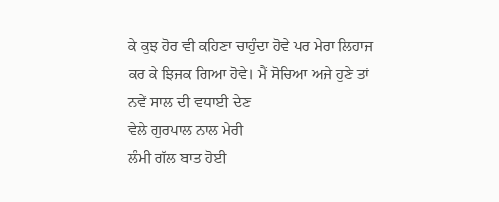ਕੇ ਕੁਝ ਹੋਰ ਵੀ ਕਹਿਣਾ ਚਾਹੁੰਦਾ ਹੋਵੇ ਪਰ ਮੇਰਾ ਲਿਹਾਜ ਕਰ ਕੇ ਝਿਜਕ ਗਿਆ ਹੋਵੇ। ਮੈਂ ਸੋਚਿਆ ਅਜੇ ਹੁਣੇ ਤਾਂ ਨਵੇਂ ਸਾਲ ਦੀ ਵਧਾਈ ਦੇਣ
ਵੇਲੇ ਗੁਰਪਾਲ ਨਾਲ ਮੇਰੀ
ਲੰਮੀ ਗੱਲ ਬਾਤ ਹੋਈ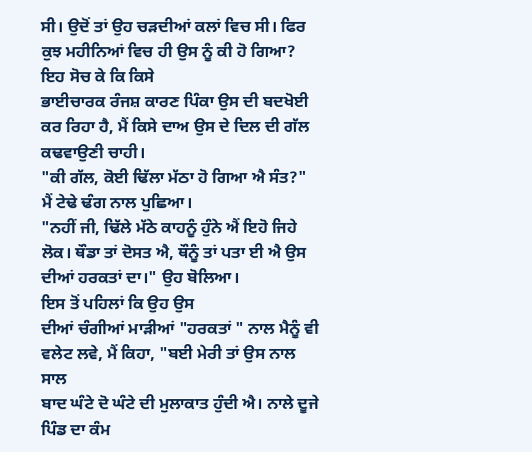ਸੀ। ਉਦੋਂ ਤਾਂ ਉਹ ਚੜਦੀਆਂ ਕਲਾਂ ਵਿਚ ਸੀ। ਫਿਰ ਕੁਝ ਮਹੀਨਿਆਂ ਵਿਚ ਹੀ ਉਸ ਨੂੰ ਕੀ ਹੋ ਗਿਆ? ਇਹ ਸੋਚ ਕੇ ਕਿ ਕਿਸੇ
ਭਾਈਚਾਰਕ ਰੰਜਸ਼ ਕਾਰਣ ਪਿੰਕਾ ਉਸ ਦੀ ਬਦਖੋਈ ਕਰ ਰਿਹਾ ਹੈ, ਮੈਂ ਕਿਸੇ ਦਾਅ ਉਸ ਦੇ ਦਿਲ ਦੀ ਗੱਲ ਕਢਵਾਉਣੀ ਚਾਹੀ।
"ਕੀ ਗੱਲ, ਕੋਈ ਢਿੱਲਾ ਮੱਠਾ ਹੋ ਗਿਆ ਐ ਸੰਤ?" ਮੈਂ ਟੇਢੇ ਢੰਗ ਨਾਲ ਪੁਛਿਆ।
"ਨਹੀਂ ਜੀ, ਢਿੱਲੇ ਮੱਠੇ ਕਾਹਨੂੰ ਹੁੰਨੇ ਐਂ ਇਹੋ ਜਿਹੇ ਲੋਕ। ਥੌਡਾ ਤਾਂ ਦੋਸਤ ਐ, ਥੌਨੂੰ ਤਾਂ ਪਤਾ ਈ ਐ ਉਸ ਦੀਆਂ ਹਰਕਤਾਂ ਦਾ।" ਉਹ ਬੋਲਿਆ।
ਇਸ ਤੋਂ ਪਹਿਲਾਂ ਕਿ ਉਹ ਉਸ
ਦੀਆਂ ਚੰਗੀਆਂ ਮਾੜੀਆਂ "ਹਰਕਤਾਂ " ਨਾਲ ਮੈਨੂੰ ਵੀ ਵਲੇਟ ਲਵੇ, ਮੈਂ ਕਿਹਾ, "ਬਈ ਮੇਰੀ ਤਾਂ ਉਸ ਨਾਲ ਸਾਲ
ਬਾਦ ਘੰਟੇ ਦੋ ਘੰਟੇ ਦੀ ਮੁਲਾਕਾਤ ਹੁੰਦੀ ਐ। ਨਾਲੇ ਦੂਜੇ ਪਿੰਡ ਦਾ ਕੰਮ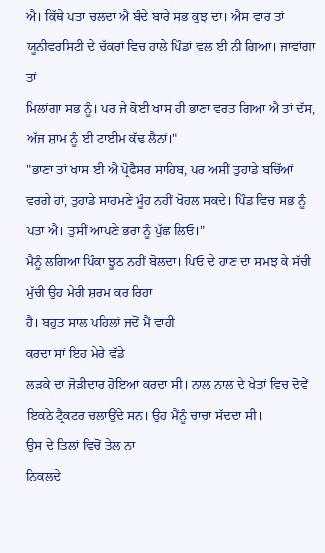ਐ। ਕਿੱਥੇ ਪਤਾ ਚਲਦਾ ਐ ਬੰਦੇ ਬਾਰੇ ਸਭ ਕੁਝ ਦਾ। ਐਸ ਵਾਰ ਤਾਂ ਯੂਨੀਵਰਸਿਟੀ ਦੇ ਚੱਕਰਾਂ ਵਿਚ ਹਾਲੇ ਪਿੰਡਾਂ ਵਲ ਈ ਨੀ ਗਿਆ। ਜਾਵਾਂਗਾ ਤਾਂ
ਮਿਲਾਂਗਾ ਸਭ ਨੂੰ। ਪਰ ਜੇ ਕੋਈ ਖਾਸ ਹੀ ਭਾਣਾ ਵਰਤ ਗਿਆ ਐ ਤਾਂ ਦੱਸ, ਅੱਜ ਸ਼ਾਮ ਨੂੰ ਈ ਟਾਈਮ ਕੱਢ ਲੈਨਾਂ।"
"ਭਾਣਾ ਤਾਂ ਖਾਸ ਈ ਐ ਪ੍ਰੋਫੈਸਰ ਸਾਹਿਬ, ਪਰ ਅਸੀਂ ਤੁਹਾਡੇ ਬਚਿੱਆਂ ਵਰਗੇ ਹਾਂ, ਤੁਹਾਡੇ ਸਾਹਮਣੇ ਮੂੰਹ ਨਹੀਂ ਖੋਹਲ ਸਕਦੇ। ਪਿੰਡ ਵਿਚ ਸਭ ਨੂੰ ਪਤਾ ਐ। ਤੁਸੀਂ ਆਪਣੇ ਭਰਾ ਨੂੰ ਪੁੱਛ ਲਿਓ।"
ਮੈਨੂੰ ਲਗਿਆ ਪਿੰਕਾ ਝੂਠ ਨਹੀਂ ਬੋਲਦਾ। ਪਿਓ ਦੇ ਹਾਣ ਦਾ ਸਮਝ ਕੇ ਸੱਚੀ
ਮੁੱਚੀ ਉਹ ਮੇਰੀ ਸ਼ਰਮ ਕਰ ਰਿਹਾ
ਹੈ। ਬਹੁਤ ਸਾਲ ਪਹਿਲਾਂ ਜਦੋਂ ਮੈਂ ਵਾਹੀ
ਕਰਦਾ ਸਾਂ ਇਹ ਮੇਰੇ ਵੱਡੇ
ਲੜਕੇ ਦਾ ਜੋੜੀਦਾਰ ਹੋਇਆ ਕਰਦਾ ਸੀ। ਨਾਲ ਨਾਲ ਦੇ ਖੇਤਾਂ ਵਿਚ ਦੋਵੇਂ ਇਕਠੇ ਟ੍ਰੈਕਟਰ ਚਲਾਉਂਦੇ ਸਨ। ਉਹ ਮੈਂਨੂੰ ਚਾਚਾ ਸੱਦਦਾ ਸੀ।
ਉਸ ਦੇ ਤਿਲਾਂ ਵਿਚੋਂ ਤੇਲ ਨਾ
ਨਿਕਲਦੇ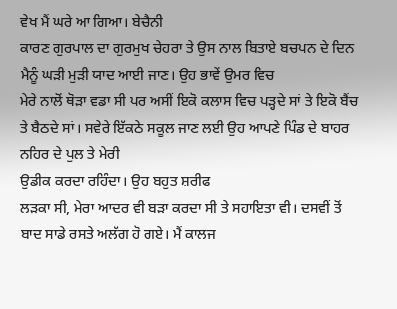ਵੇਖ ਮੈਂ ਘਰੇ ਆ ਗਿਆ। ਬੇਚੈਨੀ
ਕਾਰਣ ਗੁਰਪਾਲ ਦਾ ਗੁਰਮੁਖ ਚੇਹਰਾ ਤੇ ਉਸ ਨਾਲ ਬਿਤਾਏ ਬਚਪਨ ਦੇ ਦਿਨ ਮੈਨੂੰ ਘੜੀ ਮੁੜੀ ਯਾਦ ਆਈ ਜਾਣ। ਉਹ ਭਾਵੇਂ ਉਮਰ ਵਿਚ
ਮੇਰੇ ਨਾਲੋਂ ਥੋੜਾ ਵਡਾ ਸੀ ਪਰ ਅਸੀਂ ਇਕੋ ਕਲਾਸ ਵਿਚ ਪੜ੍ਹਦੇ ਸਾਂ ਤੇ ਇਕੋ ਬੈਂਚ ਤੇ ਬੈਠਦੇ ਸਾਂ। ਸਵੇਰੇ ਇੱਕਠੇ ਸਕੂਲ ਜਾਣ ਲਈ ਉਹ ਆਪਣੇ ਪਿੰਡ ਦੇ ਬਾਹਰ ਨਹਿਰ ਦੇ ਪੁਲ ਤੇ ਮੇਰੀ
ਉਡੀਕ ਕਰਦਾ ਰਹਿੰਦਾ। ਉਹ ਬਹੁਤ ਸ਼ਰੀਫ
ਲੜਕਾ ਸੀ, ਮੇਰਾ ਆਦਰ ਵੀ ਬੜਾ ਕਰਦਾ ਸੀ ਤੇ ਸਹਾਇਤਾ ਵੀ। ਦਸਵੀਂ ਤੋਂ ਬਾਦ ਸਾਡੇ ਰਸਤੇ ਅਲੱਗ ਹੋ ਗਏ। ਮੈਂ ਕਾਲਜ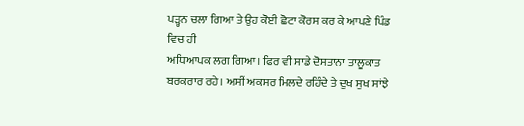ਪੜ੍ਹਨ ਚਲਾ ਗਿਆ ਤੇ ਉਹ ਕੋਈ ਛੋਟਾ ਕੋਰਸ ਕਰ ਕੇ ਆਪਣੇ ਪਿੰਡ ਵਿਚ ਹੀ
ਅਧਿਆਪਕ ਲਗ ਗਿਆ। ਫਿਰ ਵੀ ਸਾਡੇ ਦੋਸਤਾਨਾ ਤਾਲੂਕਾਤ ਬਰਕਰਾਰ ਰਹੇ। ਅਸੀਂ ਅਕਸਰ ਮਿਲਦੇ ਰਹਿੰਦੇ ਤੇ ਦੁਖ ਸੁਖ ਸਾਂਝੇ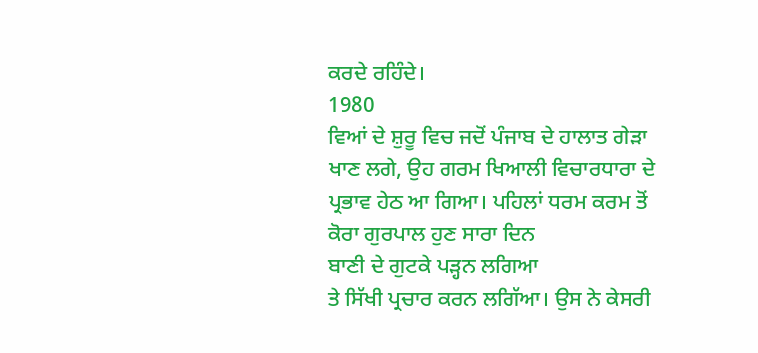ਕਰਦੇ ਰਹਿੰਦੇ।
1980
ਵਿਆਂ ਦੇ ਸ਼ੁਰੂ ਵਿਚ ਜਦੋਂ ਪੰਜਾਬ ਦੇ ਹਾਲਾਤ ਗੇੜਾ ਖਾਣ ਲਗੇ, ਉਹ ਗਰਮ ਖਿਆਲੀ ਵਿਚਾਰਧਾਰਾ ਦੇ
ਪ੍ਰਭਾਵ ਹੇਠ ਆ ਗਿਆ। ਪਹਿਲਾਂ ਧਰਮ ਕਰਮ ਤੋਂ ਕੋਰਾ ਗੁਰਪਾਲ ਹੁਣ ਸਾਰਾ ਦਿਨ
ਬਾਣੀ ਦੇ ਗੁਟਕੇ ਪੜ੍ਹਨ ਲਗਿਆ
ਤੇ ਸਿੱਖੀ ਪ੍ਰਚਾਰ ਕਰਨ ਲਗਿੱਆ। ਉਸ ਨੇ ਕੇਸਰੀ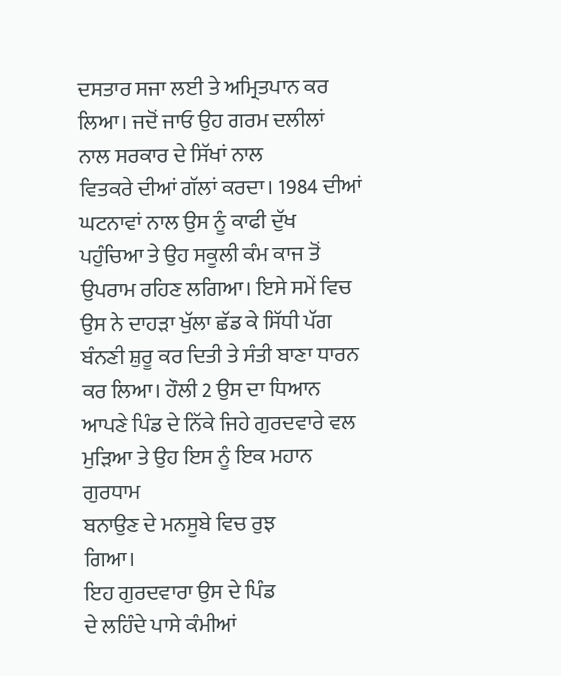ਦਸਤਾਰ ਸਜਾ ਲਈ ਤੇ ਅਮ੍ਰਿਤਪਾਨ ਕਰ ਲਿਆ। ਜਦੋਂ ਜਾਓ ਉਹ ਗਰਮ ਦਲੀਲਾਂ ਨਾਲ ਸਰਕਾਰ ਦੇ ਸਿੱਖਾਂ ਨਾਲ
ਵਿਤਕਰੇ ਦੀਆਂ ਗੱਲਾਂ ਕਰਦਾ। 1984 ਦੀਆਂ ਘਟਨਾਵਾਂ ਨਾਲ ਉਸ ਨੂੰ ਕਾਫੀ ਦੁੱਖ ਪਹੁੰਚਿਆ ਤੇ ਉਹ ਸਕੂਲੀ ਕੰਮ ਕਾਜ ਤੋਂ ਉਪਰਾਮ ਰਹਿਣ ਲਗਿਆ। ਇਸੇ ਸਮੇਂ ਵਿਚ ਉਸ ਨੇ ਦਾਹੜਾ ਖੁੱਲਾ ਛੱਡ ਕੇ ਸਿੱਧੀ ਪੱਗ ਬੰਨਣੀ ਸ਼ੁਰੂ ਕਰ ਦਿਤੀ ਤੇ ਸੰਤੀ ਬਾਣਾ ਧਾਰਨ ਕਰ ਲਿਆ। ਹੌਲੀ 2 ਉਸ ਦਾ ਧਿਆਨ ਆਪਣੇ ਪਿੰਡ ਦੇ ਨਿੱਕੇ ਜਿਹੇ ਗੁਰਦਵਾਰੇ ਵਲ ਮੁੜਿਆ ਤੇ ਉਹ ਇਸ ਨੂੰ ਇਕ ਮਹਾਨ ਗੁਰਧਾਮ
ਬਨਾਉਣ ਦੇ ਮਨਸੂਬੇ ਵਿਚ ਰੁਝ
ਗਿਆ।
ਇਹ ਗੁਰਦਵਾਰਾ ਉਸ ਦੇ ਪਿੰਡ
ਦੇ ਲਹਿੰਦੇ ਪਾਸੇ ਕੰਮੀਆਂ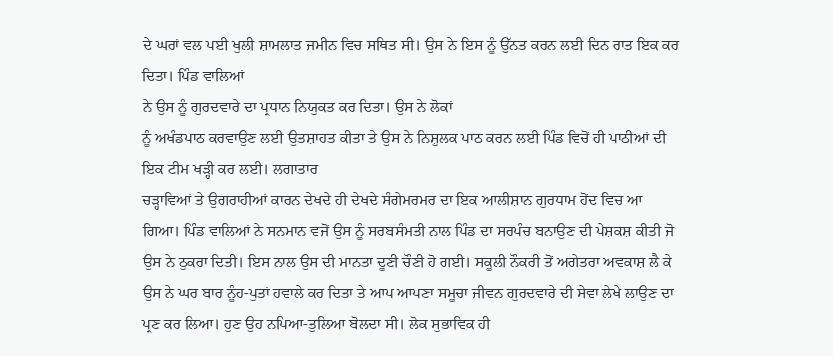ਦੇ ਘਰਾਂ ਵਲ ਪਈ ਖੁਲੀ ਸ਼ਾਮਲਾਤ ਜਮੀਨ ਵਿਚ ਸਥਿਤ ਸੀ। ਉਸ ਨੇ ਇਸ ਨੂੰ ਉੱਨਤ ਕਰਨ ਲਈ ਦਿਨ ਰਾਤ ਇਕ ਕਰ ਦਿਤਾ। ਪਿੰਡ ਵਾਲਿਆਂ
ਨੇ ਉਸ ਨੂੰ ਗੁਰਦਵਾਰੇ ਦਾ ਪ੍ਰਧਾਨ ਨਿਯੁਕਤ ਕਰ ਦਿਤਾ। ਉਸ ਨੇ ਲੋਕਾਂ
ਨੂੰ ਅਖੰਡਪਾਠ ਕਰਵਾਉਣ ਲਈ ਉਤਸ਼ਾਹਤ ਕੀਤਾ ਤੇ ਉਸ ਨੇ ਨਿਸ਼ੁਲਕ ਪਾਠ ਕਰਨ ਲਈ ਪਿੰਡ ਵਿਚੋਂ ਹੀ ਪਾਠੀਆਂ ਦੀ ਇਕ ਟੀਮ ਖੜ੍ਹੀ ਕਰ ਲਈ। ਲਗਾਤਾਰ
ਚੜ੍ਹਾਵਿਆਂ ਤੇ ਉਗਰਾਹੀਆਂ ਕਾਰਨ ਦੇਖਦੇ ਹੀ ਦੇਖਦੇ ਸੰਗੇਮਰਮਰ ਦਾ ਇਕ ਆਲੀਸ਼ਾਨ ਗੁਰਧਾਮ ਹੋਂਦ ਵਿਚ ਆ ਗਿਆ। ਪਿੰਡ ਵਾਲਿਆਂ ਨੇ ਸਨਮਾਨ ਵਜੋਂ ਉਸ ਨੂੰ ਸਰਬਸੰਮਤੀ ਨਾਲ ਪਿੰਡ ਦਾ ਸਰਪੰਚ ਬਨਾਉਣ ਦੀ ਪੇਸ਼ਕਸ਼ ਕੀਤੀ ਜੋ ਉਸ ਨੇ ਠੁਕਰਾ ਦਿਤੀ। ਇਸ ਨਾਲ ਉਸ ਦੀ ਮਾਨਤਾ ਦੂਣੀ ਚੌਣੀ ਹੋ ਗਈ। ਸਕੂਲੀ ਨੌਕਰੀ ਤੋਂ ਅਗੇਤਰਾ ਅਵਕਾਸ਼ ਲੈ ਕੇ ਉਸ ਨੇ ਘਰ ਬਾਰ ਨੂੰਹ-ਪੁਤਾਂ ਹਵਾਲੇ ਕਰ ਦਿਤਾ ਤੇ ਆਪ ਆਪਣਾ ਸਮੂਚਾ ਜੀਵਨ ਗੁਰਦਵਾਰੇ ਦੀ ਸੇਵਾ ਲੇਖੇ ਲਾਉਣ ਦਾ ਪ੍ਰਣ ਕਰ ਲਿਆ। ਹੁਣ ਉਹ ਨਪਿਆ-ਤੁਲਿਆ ਬੋਲਦਾ ਸੀ। ਲੋਕ ਸੁਭਾਵਿਕ ਹੀ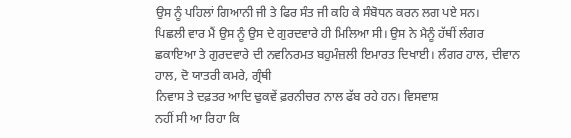ਉਸ ਨੂੰ ਪਹਿਲਾਂ ਗਿਆਨੀ ਜੀ ਤੇ ਫਿਰ ਸੰਤ ਜੀ ਕਹਿ ਕੇ ਸੰਬੋਧਨ ਕਰਨ ਲਗ ਪਏ ਸਨ।
ਪਿਛਲੀ ਵਾਰ ਮੈਂ ਉਸ ਨੂੰ ਉਸ ਦੇ ਗੁਰਦਵਾਰੇ ਹੀ ਮਿਲਿਆ ਸੀ। ਉਸ ਨੇ ਮੈਨੂੰ ਹੱਥੀਂ ਲੰਗਰ ਛਕਾਇਆ ਤੇ ਗੁਰਦਵਾਰੇ ਦੀ ਨਵਨਿਰਮਤ ਬਹੁਮੰਜ਼ਲੀ ਇਮਾਰਤ ਦਿਖਾਈ। ਲੰਗਰ ਹਾਲ, ਦੀਵਾਨ ਹਾਲ, ਦੋ ਯਾਤਰੀ ਕਮਰੇ, ਗ੍ਰੰਥੀ
ਨਿਵਾਸ ਤੇ ਦਫ਼ਤਰ ਆਦਿ ਢੁਕਵੇਂ ਫ਼ਰਨੀਚਰ ਨਾਲ ਫੱਬ ਰਹੇ ਹਨ। ਵਿਸਵਾਸ਼
ਨਹੀਂ ਸੀ ਆ ਰਿਹਾ ਕਿ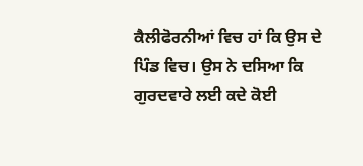ਕੈਲੀਫੋਰਨੀਆਂ ਵਿਚ ਹਾਂ ਕਿ ਉਸ ਦੇ ਪਿੰਡ ਵਿਚ। ਉਸ ਨੇ ਦਸਿਆ ਕਿ ਗੁਰਦਵਾਰੇ ਲਈ ਕਦੇ ਕੋਈ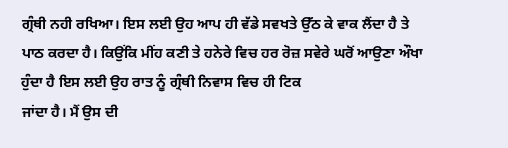ਗ੍ਰੰਥੀ ਨਹੀ ਰਖਿਆ। ਇਸ ਲਈ ਉਹ ਆਪ ਹੀ ਵੱਡੇ ਸਵਖਤੇ ਉੱਠ ਕੇ ਵਾਕ ਲੈਂਦਾ ਹੈ ਤੇ ਪਾਠ ਕਰਦਾ ਹੈ। ਕਿਉਂਕਿ ਮੀਂਹ ਕਣੀ ਤੇ ਹਨੇਰੇ ਵਿਚ ਹਰ ਰੋਜ਼ ਸਵੇਰੇ ਘਰੋਂ ਆਉਣਾ ਔਖਾ ਹੁੰਦਾ ਹੈ ਇਸ ਲਈ ਉਹ ਰਾਤ ਨੂੰ ਗ੍ਰੰਥੀ ਨਿਵਾਸ ਵਿਚ ਹੀ ਟਿਕ
ਜਾਂਦਾ ਹੈ। ਮੈਂ ਉਸ ਦੀ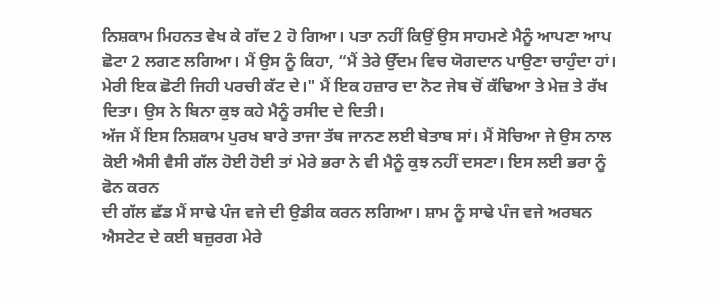ਨਿਸ਼ਕਾਮ ਮਿਹਨਤ ਵੇਖ ਕੇ ਗੱਦ 2 ਹੋ ਗਿਆ। ਪਤਾ ਨਹੀਂ ਕਿਉਂ ਉਸ ਸਾਹਮਣੇ ਮੈਨੂੰ ਆਪਣਾ ਆਪ ਛੋਟਾ 2 ਲਗਣ ਲਗਿਆ। ਮੈਂ ਉਸ ਨੂੰ ਕਿਹਾ, “ਮੈਂ ਤੇਰੇ ਉੱਦਮ ਵਿਚ ਯੋਗਦਾਨ ਪਾਉਣਾ ਚਾਹੁੰਦਾ ਹਾਂ। ਮੇਰੀ ਇਕ ਛੋਟੀ ਜਿਹੀ ਪਰਚੀ ਕੱਟ ਦੇ।" ਮੈਂ ਇਕ ਹਜ਼ਾਰ ਦਾ ਨੋਟ ਜੇਬ ਚੋਂ ਕੱਢਿਆ ਤੇ ਮੇਜ਼ ਤੇ ਰੱਖ ਦਿਤਾ। ਉਸ ਨੇ ਬਿਨਾ ਕੁਝ ਕਹੇ ਮੈਨੂੰ ਰਸੀਦ ਦੇ ਦਿਤੀ।
ਅੱਜ ਮੈਂ ਇਸ ਨਿਸ਼ਕਾਮ ਪੁਰਖ ਬਾਰੇ ਤਾਜਾ ਤੱਥ ਜਾਨਣ ਲਈ ਬੇਤਾਬ ਸਾਂ। ਮੈਂ ਸੋਚਿਆ ਜੇ ਉਸ ਨਾਲ ਕੋਈ ਐਸੀ ਵੈਸੀ ਗੱਲ ਹੋਈ ਹੋਈ ਤਾਂ ਮੇਰੇ ਭਰਾ ਨੇ ਵੀ ਮੈਨੂੰ ਕੁਝ ਨਹੀਂ ਦਸਣਾ। ਇਸ ਲਈ ਭਰਾ ਨੂੰ ਫੋਨ ਕਰਨ
ਦੀ ਗੱਲ ਛੱਡ ਮੈਂ ਸਾਢੇ ਪੰਜ ਵਜੇ ਦੀ ਉਡੀਕ ਕਰਨ ਲਗਿਆ। ਸ਼ਾਮ ਨੂੰ ਸਾਢੇ ਪੰਜ ਵਜੇ ਅਰਬਨ ਐਸਟੇਟ ਦੇ ਕਈ ਬਜ਼ੁਰਗ ਮੇਰੇ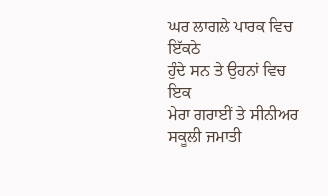ਘਰ ਲਾਗਲੇ ਪਾਰਕ ਵਿਚ ਇੱਕਠੇ
ਹੁੰਦੇ ਸਨ ਤੇ ਉਹਨਾਂ ਵਿਚ ਇਕ
ਮੇਰਾ ਗਰਾਈਂ ਤੇ ਸੀਨੀਅਰ ਸਕੂਲੀ ਜਮਾਤੀ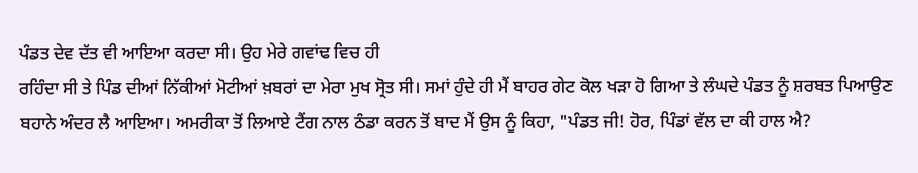ਪੰਡਤ ਦੇਵ ਦੱਤ ਵੀ ਆਇਆ ਕਰਦਾ ਸੀ। ਉਹ ਮੇਰੇ ਗਵਾਂਢ ਵਿਚ ਹੀ
ਰਹਿੰਦਾ ਸੀ ਤੇ ਪਿੰਡ ਦੀਆਂ ਨਿੱਕੀਆਂ ਮੋਟੀਆਂ ਖ਼ਬਰਾਂ ਦਾ ਮੇਰਾ ਮੁਖ ਸ੍ਰੋਤ ਸੀ। ਸਮਾਂ ਹੁੰਦੇ ਹੀ ਮੈਂ ਬਾਹਰ ਗੇਟ ਕੋਲ ਖੜਾ ਹੋ ਗਿਆ ਤੇ ਲੰਘਦੇ ਪੰਡਤ ਨੂੰ ਸ਼ਰਬਤ ਪਿਆਉਣ ਬਹਾਨੇ ਅੰਦਰ ਲੈ ਆਇਆ। ਅਮਰੀਕਾ ਤੋਂ ਲਿਆਏ ਟੈਂਗ ਨਾਲ ਠੰਡਾ ਕਰਨ ਤੋਂ ਬਾਦ ਮੈਂ ਉਸ ਨੂੰ ਕਿਹਾ, "ਪੰਡਤ ਜੀ! ਹੋਰ, ਪਿੰਡਾਂ ਵੱਲ ਦਾ ਕੀ ਹਾਲ ਐ?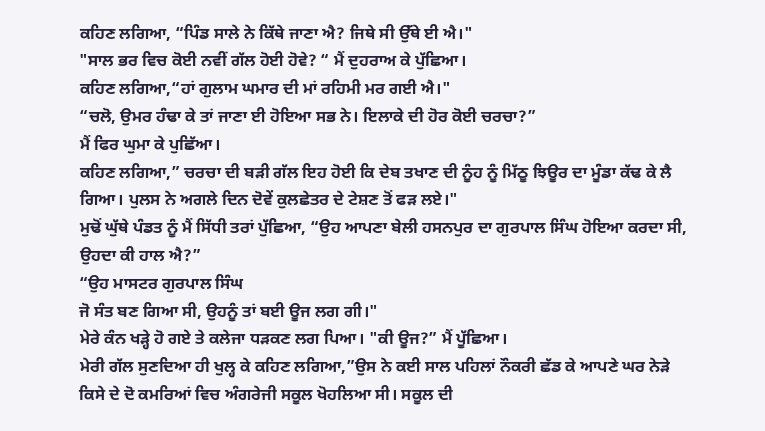ਕਹਿਣ ਲਗਿਆ, “ਪਿੰਡ ਸਾਲੇ ਨੇ ਕਿੱਥੇ ਜਾਣਾ ਐ? ਜਿਥੇ ਸੀ ਉੱਥੇ ਈ ਐ।"
"ਸਾਲ ਭਰ ਵਿਚ ਕੋਈ ਨਵੀਂ ਗੱਲ ਹੋਈ ਹੋਵੇ? “ ਮੈਂ ਦੁਹਰਾਅ ਕੇ ਪੁੱਛਿਆ।
ਕਹਿਣ ਲਗਿਆ,“ਹਾਂ ਗੁਲਾਮ ਘਮਾਰ ਦੀ ਮਾਂ ਰਹਿਮੀ ਮਰ ਗਈ ਐ।"
“ਚਲੋ, ਉਮਰ ਹੰਢਾ ਕੇ ਤਾਂ ਜਾਣਾ ਈ ਹੋਇਆ ਸਭ ਨੇ। ਇਲਾਕੇ ਦੀ ਹੋਰ ਕੋਈ ਚਰਚਾ?”
ਮੈਂ ਫਿਰ ਘੁਮਾ ਕੇ ਪੁਛਿੱਆ।
ਕਹਿਣ ਲਗਿਆ,” ਚਰਚਾ ਦੀ ਬੜੀ ਗੱਲ ਇਹ ਹੋਈ ਕਿ ਦੇਬ ਤਖਾਣ ਦੀ ਨੂੰਹ ਨੂੰ ਮਿੱਠੂ ਝਿਊਰ ਦਾ ਮੂੰਡਾ ਕੱਢ ਕੇ ਲੈ ਗਿਆ। ਪੁਲਸ ਨੇ ਅਗਲੇ ਦਿਨ ਦੋਵੇਂ ਕੁਲਛੇਤਰ ਦੇ ਟੇਸ਼ਣ ਤੋਂ ਫੜ ਲਏ।"
ਮੁਢੋਂ ਘੁੱਥੇ ਪੰਡਤ ਨੂੰ ਮੈਂ ਸਿੱਧੀ ਤਰਾਂ ਪੁੱਛਿਆ, “ਉਹ ਆਪਣਾ ਬੇਲੀ ਹਸਨਪੁਰ ਦਾ ਗੁਰਪਾਲ ਸਿੰਘ ਹੋਇਆ ਕਰਦਾ ਸੀ, ਉਹਦਾ ਕੀ ਹਾਲ ਐ?”
“ਉਹ ਮਾਸਟਰ ਗੁਰਪਾਲ ਸਿੰਘ
ਜੋ ਸੰਤ ਬਣ ਗਿਆ ਸੀ, ਉਹਨੂੰ ਤਾਂ ਬਈ ਊਜ ਲਗ ਗੀ।"
ਮੇਰੇ ਕੰਨ ਖੜ੍ਹੇ ਹੋ ਗਏ ਤੇ ਕਲੇਜਾ ਧੜਕਣ ਲਗ ਪਿਆ। "ਕੀ ਊਜ?” ਮੈਂ ਪੂੱਛਿਆ।
ਮੇਰੀ ਗੱਲ ਸੁਣਦਿਆ ਹੀ ਖੁਲ੍ਹ ਕੇ ਕਹਿਣ ਲਗਿਆ,”ਉਸ ਨੇ ਕਈ ਸਾਲ ਪਹਿਲਾਂ ਨੌਕਰੀ ਛੱਡ ਕੇ ਆਪਣੇ ਘਰ ਨੇੜੇ ਕਿਸੇ ਦੇ ਦੋ ਕਮਰਿਆਂ ਵਿਚ ਅੰਗਰੇਜੀ ਸਕੂਲ ਖੋਹਲਿਆ ਸੀ। ਸਕੂਲ ਦੀ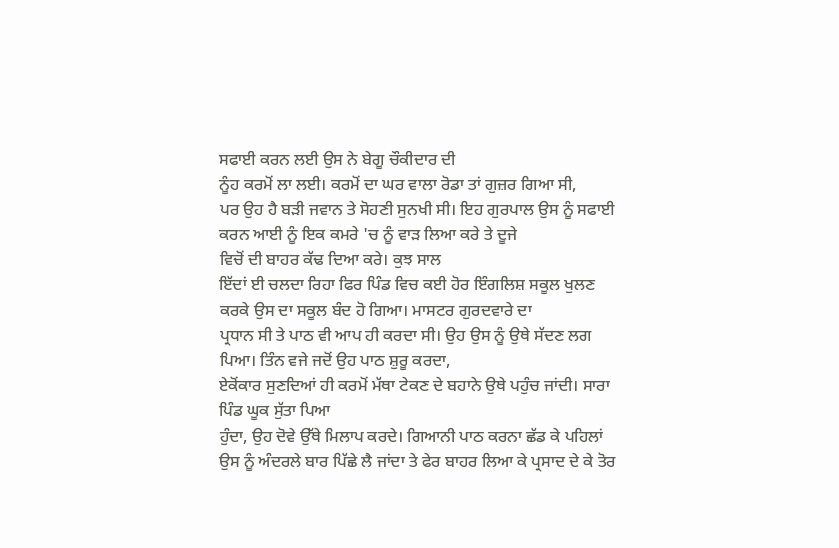ਸਫਾਈ ਕਰਨ ਲਈ ਉਸ ਨੇ ਬੇਗੂ ਚੌਕੀਦਾਰ ਦੀ
ਨੂੰਹ ਕਰਮੋਂ ਲਾ ਲਈ। ਕਰਮੋਂ ਦਾ ਘਰ ਵਾਲਾ ਰੋਡਾ ਤਾਂ ਗੁਜ਼ਰ ਗਿਆ ਸੀ,
ਪਰ ਉਹ ਹੈ ਬੜੀ ਜਵਾਨ ਤੇ ਸੋਹਣੀ ਸੁਨਖੀ ਸੀ। ਇਹ ਗੁਰਪਾਲ ਉਸ ਨੂੰ ਸਫਾਈ ਕਰਨ ਆਈ ਨੂੰ ਇਕ ਕਮਰੇ 'ਚ ਨੂੰ ਵਾੜ ਲਿਆ ਕਰੇ ਤੇ ਦੂਜੇ
ਵਿਚੋਂ ਦੀ ਬਾਹਰ ਕੱਢ ਦਿਆ ਕਰੇ। ਕੁਝ ਸਾਲ
ਇੱਦਾਂ ਈ ਚਲਦਾ ਰਿਹਾ ਫਿਰ ਪਿੰਡ ਵਿਚ ਕਈ ਹੋਰ ਇੰਗਲਿਸ਼ ਸਕੂਲ ਖੁਲਣ ਕਰਕੇ ਉਸ ਦਾ ਸਕੂਲ ਬੰਦ ਹੋ ਗਿਆ। ਮਾਸਟਰ ਗੁਰਦਵਾਰੇ ਦਾ
ਪ੍ਰਧਾਨ ਸੀ ਤੇ ਪਾਠ ਵੀ ਆਪ ਹੀ ਕਰਦਾ ਸੀ। ਉਹ ਉਸ ਨੂੰ ਉਥੇ ਸੱਦਣ ਲਗ
ਪਿਆ। ਤਿੰਨ ਵਜੇ ਜਦੋਂ ਉਹ ਪਾਠ ਸ਼ੁਰੂ ਕਰਦਾ,
ਏਕੋਂਕਾਰ ਸੁਣਦਿਆਂ ਹੀ ਕਰਮੋਂ ਮੱਥਾ ਟੇਕਣ ਦੇ ਬਹਾਨੇ ਉਥੇ ਪਹੁੰਚ ਜਾਂਦੀ। ਸਾਰਾ ਪਿੰਡ ਘੂਕ ਸੁੱਤਾ ਪਿਆ
ਹੁੰਦਾ, ਉਹ ਦੋਵੇ ਉੱਥੇ ਮਿਲਾਪ ਕਰਦੇ। ਗਿਆਨੀ ਪਾਠ ਕਰਨਾ ਛੱਡ ਕੇ ਪਹਿਲਾਂ ਉਸ ਨੂੰ ਅੰਦਰਲੇ ਬਾਰ ਪਿੱਛੇ ਲੈ ਜਾਂਦਾ ਤੇ ਫੇਰ ਬਾਹਰ ਲਿਆ ਕੇ ਪ੍ਰਸਾਦ ਦੇ ਕੇ ਤੋਰ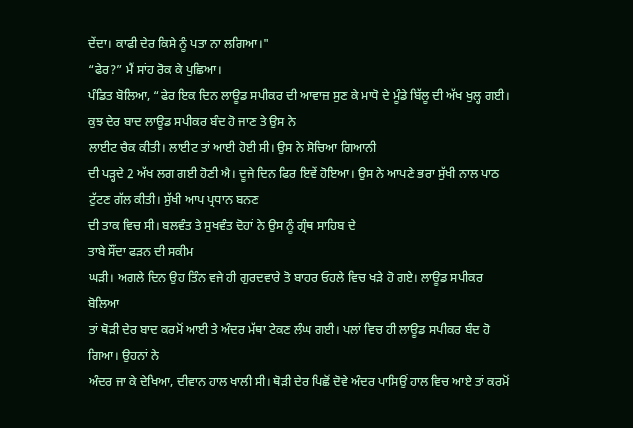ਦੇਂਦਾ। ਕਾਫੀ ਦੇਰ ਕਿਸੇ ਨੂੰ ਪਤਾ ਨਾ ਲਗਿਆ।"
“ਫੇਰ?” ਮੈਂ ਸਾਂਹ ਰੋਕ ਕੇ ਪੁਛਿਆ।
ਪੰਡਿਤ ਬੋਲਿਆ, “ਫੇਰ ਇਕ ਦਿਨ ਲਾਊਡ ਸਪੀਕਰ ਦੀ ਆਵਾਜ਼ ਸੁਣ ਕੇ ਮਾਧੋ ਦੇ ਮੂੰਡੇ ਬਿੱਲੂ ਦੀ ਅੱਖ ਖੁਲ੍ਹ ਗਈ। ਕੁਝ ਦੇਰ ਬਾਦ ਲਾਊਡ ਸਪੀਕਰ ਬੰਦ ਹੋ ਜਾਣ ਤੇ ਉਸ ਨੇ
ਲਾਈਟ ਚੈਕ ਕੀਤੀ। ਲਾਈਟ ਤਾਂ ਆਈ ਹੋਈ ਸੀ। ਉਸ ਨੇ ਸੋਚਿਆ ਗਿਆਨੀ
ਦੀ ਪੜ੍ਹਦੇ 2 ਅੱਖ ਲਗ ਗਈ ਹੋਣੀ ਐ। ਦੂਜੇ ਦਿਨ ਫਿਰ ਇਵੇਂ ਹੋਇਆ। ਉਸ ਨੇ ਆਪਣੇ ਭਰਾ ਸੁੱਖੀ ਨਾਲ ਪਾਠ ਟੁੱਟਣ ਗੱਲ ਕੀਤੀ। ਸੁੱਖੀ ਆਪ ਪ੍ਰਧਾਨ ਬਨਣ
ਦੀ ਤਾਕ ਵਿਚ ਸੀ। ਬਲਵੰਤ ਤੇ ਸੁਖਵੰਤ ਦੋਹਾਂ ਨੇ ਉਸ ਨੂੰ ਗ੍ਰੰਥ ਸਾਹਿਬ ਦੇ
ਤਾਬੇ ਸੌਂਦਾ ਫੜਨ ਦੀ ਸਕੀਮ
ਘੜੀ। ਅਗਲੇ ਦਿਨ ਉਹ ਤਿੰਨ ਵਜੇ ਹੀ ਗੁਰਦਵਾਰੇ ਤੋ ਬਾਹਰ ਓਹਲੇ ਵਿਚ ਖੜੇ ਹੋ ਗਏ। ਲਾਊਡ ਸਪੀਕਰ ਬੋਲਿਆ
ਤਾਂ ਥੋੜੀ ਦੇਰ ਬਾਦ ਕਰਮੋਂ ਆਈ ਤੇ ਅੰਦਰ ਮੱਥਾ ਟੇਕਣ ਲੰਘ ਗਈ। ਪਲਾਂ ਵਿਚ ਹੀ ਲਾਊਡ ਸਪੀਕਰ ਬੰਦ ਹੋ ਗਿਆ। ਉਹਨਾਂ ਨੇ
ਅੰਦਰ ਜਾ ਕੇ ਦੇਖਿਆ, ਦੀਵਾਨ ਹਾਲ ਖਾਲੀ ਸੀ। ਥੋੜੀ ਦੇਰ ਪਿਛੋਂ ਦੋਵੇ ਅੰਦਰ ਪਾਸਿਉਂ ਹਾਲ ਵਿਚ ਆਏ ਤਾਂ ਕਰਮੋਂ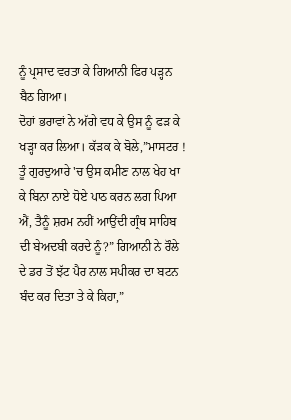ਨੂੰ ਪ੍ਰਸਾਦ ਵਰਤਾ ਕੇ ਗਿਆਨੀ ਫਿਰ ਪੜ੍ਹਨ ਬੈਠ ਗਿਆ।
ਦੋਹਾਂ ਭਰਾਵਾਂ ਨੇ ਅੱਗੇ ਵਧ ਕੇ ਉਸ ਨੂੰ ਫੜ ਕੇ ਖੜ੍ਹਾ ਕਰ ਲਿਆ। ਕੱੜਕ ਕੇ ਬੋਲੇ,”ਮਾਸਟਰ ! ਤੂੰ ਗੁਰਦੁਆਰੇ 'ਚ ਉਸ ਕਮੀਣ ਨਾਲ ਖੇਹ ਖਾ
ਕੇ ਬਿਨਾ ਨਾਏ ਧੋਏ ਪਾਠ ਕਰਨ ਲਗ ਪਿਆ ਐਂ, ਤੈਨੂੰ ਸ਼ਰਮ ਨਹੀਂ ਆਉਂਦੀ ਗ੍ਰੰਥ ਸਾਹਿਬ ਦੀ ਬੇਅਦਬੀ ਕਰਦੇ ਨੂੰ?” ਗਿਆਨੀ ਨੇ ਰੌਲੇ ਦੇ ਡਰ ਤੋਂ ਝੱਟ ਪੈਰ ਨਾਲ ਸਪੀਕਰ ਦਾ ਬਟਨ ਬੰਦ ਕਰ ਦਿਤਾ ਤੇ ਕੇ ਕਿਹਾ,”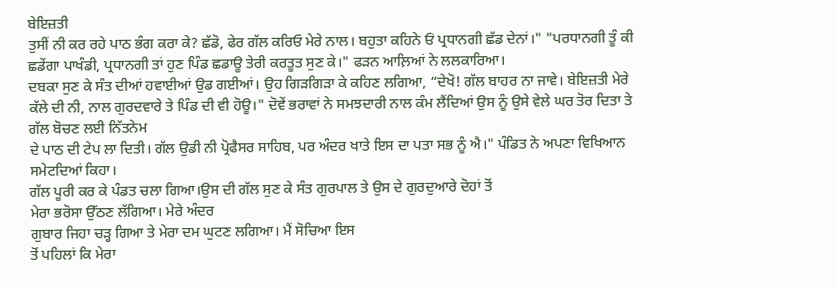ਬੇਇਜ਼ਤੀ
ਤੁਸੀਂ ਨੀ ਕਰ ਰਹੇ ਪਾਠ ਭੰਗ ਕਰਾ ਕੇ? ਛੱਡੋ, ਫੇਰ ਗੱਲ ਕਰਿਓ ਮੇਰੇ ਨਾਲ। ਬਹੁਤਾ ਕਹਿਨੇ ਓਂ ਪ੍ਰਧਾਨਗੀ ਛੱਡ ਦੇਨਾਂ।" "ਪਰਧਾਨਗੀ ਤੂੰ ਕੀ ਛਡੇਂਗਾ ਪਾਖੰਡੀ, ਪ੍ਰਧਾਨਗੀ ਤਾਂ ਹੁਣ ਪਿੰਡ ਛਡਾਊ ਤੇਰੀ ਕਰਤੂਤ ਸੁਣ ਕੇ।" ਫੜਨ ਆਲ਼ਿਆਂ ਨੇ ਲਲਕਾਰਿਆ।
ਦਬਕਾ ਸੁਣ ਕੇ ਸੰਤ ਦੀਆਂ ਹਵਾਈਆਂ ਉਡ ਗਈਆਂ। ਉਹ ਗਿੜਗਿੜਾ ਕੇ ਕਹਿਣ ਲਗਿਆ, “ਦੇਖੋ! ਗੱਲ ਬਾਹਰ ਨਾ ਜਾਵੇ। ਬੇਇਜ਼ਤੀ ਮੇਰੇ ਕੱਲੇ ਦੀ ਨੀ, ਨਾਲ ਗੁਰਦਵਾਰੇ ਤੇ ਪਿੰਡ ਦੀ ਵੀ ਹੋਊ।" ਦੋਵੇਂ ਭਰਾਵਾਂ ਨੇ ਸਮਝਦਾਰੀ ਨਾਲ ਕੰਮ ਲੈਂਦਿਆਂ ਉਸ ਨੂੰ ਉਸੇ ਵੇਲੇ ਘਰ ਤੋਰ ਦਿਤਾ ਤੇ ਗੱਲ ਬੋਚਣ ਲਈ ਨਿੱਤਨੇਮ
ਦੇ ਪਾਠ ਦੀ ਟੇਪ ਲਾ ਦਿਤੀ। ਗੱਲ ਉਡੀ ਨੀ ਪ੍ਰੋਫੈਸਰ ਸਾਹਿਬ, ਪਰ ਅੰਦਰ ਖਾਤੇ ਇਸ ਦਾ ਪਤਾ ਸਭ ਨੂੰ ਐ।" ਪੰਡਿਤ ਨੇ ਅਪਣਾ ਵਿਖਿਆਨ ਸਮੇਟਦਿਆਂ ਕਿਹਾ।
ਗੱਲ ਪੂਰੀ ਕਰ ਕੇ ਪੰਡਤ ਚਲਾ ਗਿਆ।ਉਸ ਦੀ ਗੱਲ ਸੁਣ ਕੇ ਸੰਤ ਗੁਰਪਾਲ ਤੇ ਉਸ ਦੇ ਗੁਰਦੁਆਰੇ ਦੋਹਾਂ ਤੋਂ
ਮੇਰਾ ਭਰੋਸਾ ਉੱਠਣ ਲੱਗਿਆ। ਮੇਰੇ ਅੰਦਰ
ਗੁਬਾਰ ਜਿਹਾ ਚੜ੍ਹ ਗਿਆ ਤੇ ਮੇਰਾ ਦਮ ਘੁਟਣ ਲਗਿਆ। ਮੈਂ ਸੋਚਿਆ ਇਸ
ਤੋਂ ਪਹਿਲਾਂ ਕਿ ਮੇਰਾ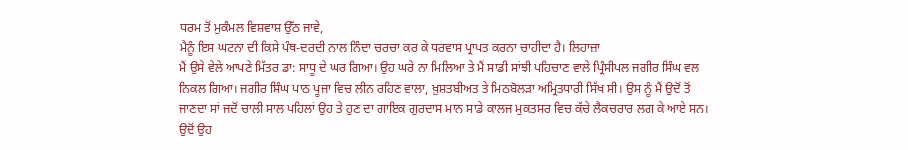ਧਰਮ ਤੋਂ ਮੁਕੰਮਲ ਵਿਸ਼ਵਾਸ਼ ਉੱਠ ਜਾਵੇ,
ਮੈਨੂੰ ਇਸ ਘਟਨਾ ਦੀ ਕਿਸੇ ਪੰਥ-ਦਰਦੀ ਨਾਲ ਨਿੰਦਾ ਚਰਚਾ ਕਰ ਕੇ ਧਰਵਾਸ ਪ੍ਰਾਪਤ ਕਰਨਾ ਚਾਹੀਦਾ ਹੈ। ਲਿਹਾਜ਼ਾ
ਮੈਂ ਉਸੇ ਵੇਲੇ ਆਪਣੇ ਮਿੱਤਰ ਡਾ: ਸਾਧੂ ਦੇ ਘਰ ਗਿਆ। ਉਹ ਘਰੇ ਨਾ ਮਿਲਿਆ ਤੇ ਮੈਂ ਸਾਡੀ ਸਾਂਝੀ ਪਹਿਚਾਣ ਵਾਲੇ ਪ੍ਰਿੰਸੀਪਲ ਜਗੀਰ ਸਿੰਘ ਵਲ ਨਿਕਲ ਗਿਆ। ਜਗੀਰ ਸਿੰਘ ਪਾਠ ਪੂਜਾ ਵਿਚ ਲੀਨ ਰਹਿਣ ਵਾਲਾ, ਖ਼ੁਸ਼ਤਬੀਅਤ ਤੇ ਮਿਠਬੋਲੜਾ ਅਮ੍ਰਿਤਧਾਰੀ ਸਿੱਖ ਸੀ। ਉਸ ਨੂੰ ਮੈਂ ਉਦੋਂ ਤੋਂ ਜਾਣਦਾ ਸਾਂ ਜਦੋਂ ਚਾਲੀ ਸਾਲ ਪਹਿਲਾਂ ਉਹ ਤੇ ਹੁਣ ਦਾ ਗਾਇਕ ਗੁਰਦਾਸ ਮਾਨ ਸਾਡੇ ਕਾਲਜ ਮੁਕਤਸਰ ਵਿਚ ਕੱਚੇ ਲੈਕਚਰਾਰ ਲਗ ਕੇ ਆਏ ਸਨ। ਉਦੋਂ ਉਹ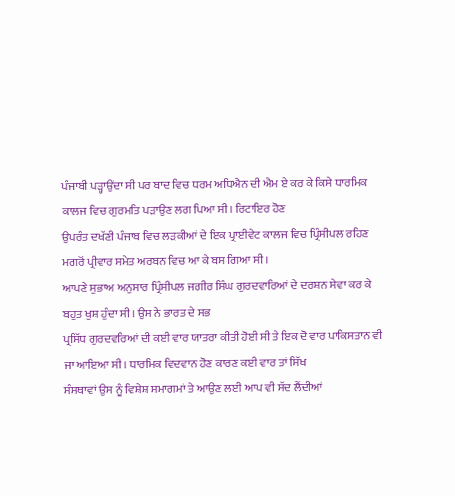ਪੰਜਾਬੀ ਪੜ੍ਹਾਉਂਦਾ ਸੀ ਪਰ ਬਾਦ ਵਿਚ ਧਰਮ ਅਧਿਐਨ ਦੀ ਐਮ ਏ ਕਰ ਕੇ ਕਿਸੇ ਧਾਰਮਿਕ ਕਾਲਜ ਵਿਚ ਗੁਰਮਤਿ ਪੜਾਉਣ ਲਗ ਪਿਆ ਸੀ। ਰਿਟਾਇਰ ਹੋਣ
ਉਪਰੰਤ ਦਖੱਣੀ ਪੰਜਾਬ ਵਿਚ ਲੜਕੀਆਂ ਦੇ ਇਕ ਪ੍ਰਾਈਵੇਟ ਕਾਲਜ ਵਿਚ ਪ੍ਰਿੰਸੀਪਲ ਰਹਿਣ ਮਗਰੋਂ ਪ੍ਰੀਵਾਰ ਸਮੇਤ ਅਰਬਨ ਵਿਚ ਆ ਕੇ ਬਸ ਗਿਆ ਸੀ।
ਆਪਣੇ ਸੁਭਾਅ ਅਨੁਸਾਰ ਪ੍ਰਿੰਸੀਪਲ ਜਗੀਰ ਸਿੰਘ ਗੁਰਦਵਾਰਿਆਂ ਦੇ ਦਰਸ਼ਨ ਸੇਵਾ ਕਰ ਕੇ ਬਹੁਤ ਖੁਸ਼ ਹੁੰਦਾ ਸੀ। ਉਸ ਨੇ ਭਾਰਤ ਦੇ ਸਭ
ਪ੍ਰਸਿੱਧ ਗੁਰਦਵਰਿਆਂ ਦੀ ਕਈ ਵਾਰ ਯਾਤਰਾ ਕੀਤੀ ਹੋਈ ਸੀ ਤੇ ਇਕ ਦੋ ਵਾਰ ਪਾਕਿਸਤਾਨ ਵੀ ਜਾ ਆਇਆ ਸੀ। ਧਾਰਮਿਕ ਵਿਦਵਾਨ ਹੋਣ ਕਾਰਣ ਕਈ ਵਾਰ ਤਾਂ ਸਿੱਖ
ਸੰਸਥਾਵਾਂ ਉਸ ਨੂੰ ਵਿਸ਼ੇਸ਼ ਸਮਾਗਮਾਂ ਤੇ ਆਉਣ ਲਈ ਆਪ ਵੀ ਸੱਦ ਲੈਂਦੀਆਂ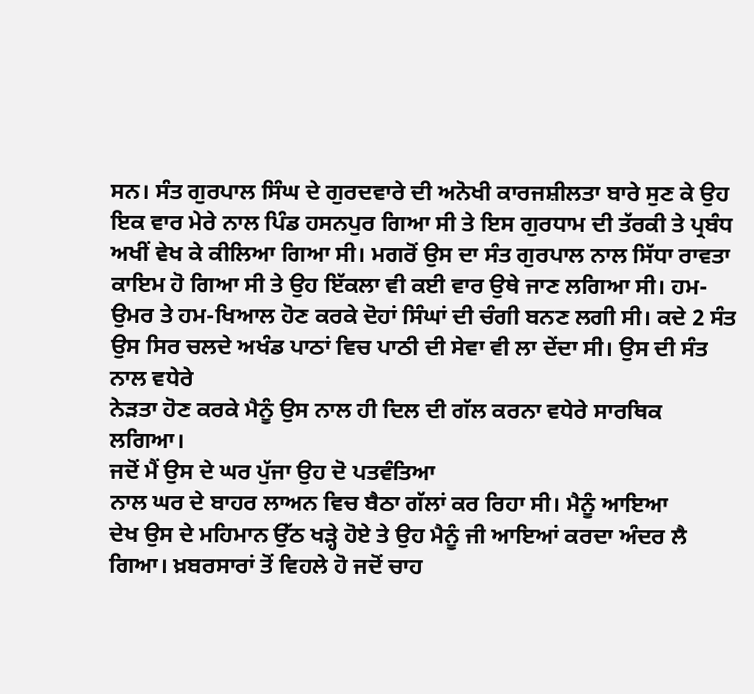ਸਨ। ਸੰਤ ਗੁਰਪਾਲ ਸਿੰਘ ਦੇ ਗੁਰਦਵਾਰੇ ਦੀ ਅਨੋਖੀ ਕਾਰਜਸ਼ੀਲਤਾ ਬਾਰੇ ਸੁਣ ਕੇ ਉਹ ਇਕ ਵਾਰ ਮੇਰੇ ਨਾਲ ਪਿੰਡ ਹਸਨਪੁਰ ਗਿਆ ਸੀ ਤੇ ਇਸ ਗੁਰਧਾਮ ਦੀ ਤੱਰਕੀ ਤੇ ਪ੍ਰਬੰਧ ਅਖੀਂ ਵੇਖ ਕੇ ਕੀਲਿਆ ਗਿਆ ਸੀ। ਮਗਰੋਂ ਉਸ ਦਾ ਸੰਤ ਗੁਰਪਾਲ ਨਾਲ ਸਿੱਧਾ ਰਾਵਤਾ ਕਾਇਮ ਹੋ ਗਿਆ ਸੀ ਤੇ ਉਹ ਇੱਕਲਾ ਵੀ ਕਈ ਵਾਰ ਉਥੇ ਜਾਣ ਲਗਿਆ ਸੀ। ਹਮ-ਉਮਰ ਤੇ ਹਮ-ਖਿਆਲ ਹੋਣ ਕਰਕੇ ਦੋਹਾਂ ਸਿੰਘਾਂ ਦੀ ਚੰਗੀ ਬਨਣ ਲਗੀ ਸੀ। ਕਦੇ 2 ਸੰਤ ਉਸ ਸਿਰ ਚਲਦੇ ਅਖੰਡ ਪਾਠਾਂ ਵਿਚ ਪਾਠੀ ਦੀ ਸੇਵਾ ਵੀ ਲਾ ਦੇਂਦਾ ਸੀ। ਉਸ ਦੀ ਸੰਤ ਨਾਲ ਵਧੇਰੇ
ਨੇੜਤਾ ਹੋਣ ਕਰਕੇ ਮੈਨੂੰ ਉਸ ਨਾਲ ਹੀ ਦਿਲ ਦੀ ਗੱਲ ਕਰਨਾ ਵਧੇਰੇ ਸਾਰਥਿਕ ਲਗਿਆ।
ਜਦੋਂ ਮੈਂ ਉਸ ਦੇ ਘਰ ਪੁੱਜਾ ਉਹ ਦੋ ਪਤਵੰਤਿਆ
ਨਾਲ ਘਰ ਦੇ ਬਾਹਰ ਲਾਅਨ ਵਿਚ ਬੈਠਾ ਗੱਲਾਂ ਕਰ ਰਿਹਾ ਸੀ। ਮੈਨੂੰ ਆਇਆ
ਦੇਖ ਉਸ ਦੇ ਮਹਿਮਾਨ ਉੱਠ ਖੜ੍ਹੇ ਹੋਏ ਤੇ ਉਹ ਮੈਨੂੰ ਜੀ ਆਇਆਂ ਕਰਦਾ ਅੰਦਰ ਲੈ ਗਿਆ। ਖ਼ਬਰਸਾਰਾਂ ਤੋਂ ਵਿਹਲੇ ਹੋ ਜਦੋਂ ਚਾਹ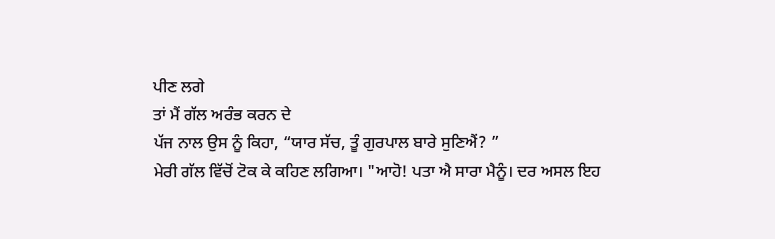ਪੀਣ ਲਗੇ
ਤਾਂ ਮੈਂ ਗੱਲ ਅਰੰਭ ਕਰਨ ਦੇ
ਪੱਜ ਨਾਲ ਉਸ ਨੂੰ ਕਿਹਾ, “ਯਾਰ ਸੱਚ, ਤੂੰ ਗੁਰਪਾਲ ਬਾਰੇ ਸੁਣਿਐਂ? ”
ਮੇਰੀ ਗੱਲ ਵਿੱਚੋਂ ਟੋਕ ਕੇ ਕਹਿਣ ਲਗਿਆ। "ਆਹੋ! ਪਤਾ ਐ ਸਾਰਾ ਮੈਨੂੰ। ਦਰ ਅਸਲ ਇਹ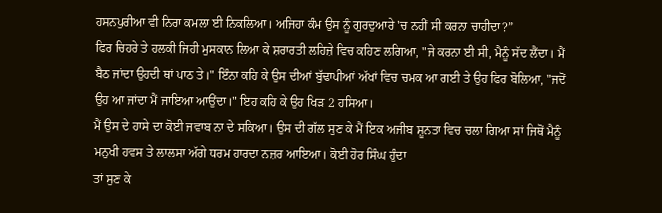ਹਸਨਪੁਰੀਆ ਵੀ ਨਿਰਾ ਕਮਲਾ ਈ ਨਿਕਲਿਆ। ਅਜਿਹਾ ਕੰਮ ਉਸ ਨੂੰ ਗੁਰਦੁਆਰੇ 'ਚ ਨਹੀਂ ਸੀ ਕਰਨਾ ਚਾਹੀਦਾ?”
ਫਿਰ ਚਿਹਰੇ ਤੇ ਹਲਕੀ ਜਿਹੀ ਮੁਸਕਾਨ ਲਿਆ ਕੇ ਸ਼ਰਾਰਤੀ ਲਹਿਜ਼ੇ ਵਿਚ ਕਹਿਣ ਲਗਿਆ, "ਜੇ ਕਰਨਾ ਈ ਸੀ, ਮੈਨੂੰ ਸੱਦ ਲੈਂਦਾ। ਮੈਂ ਬੈਠ ਜਾਂਦਾ ਉਹਦੀ ਥਾਂ ਪਾਠ ਤੇ।" ਇੰਨਾ ਕਹਿ ਕੇ ਉਸ ਦੀਆਂ ਬੁੱਢਾਪੀਆਂ ਅੱਖਾਂ ਵਿਚ ਚਮਕ ਆ ਗਈ ਤੇ ਉਹ ਫਿਰ ਬੋਲਿਆ, "ਜਦੋਂ ਉਹ ਆ ਜਾਂਦਾ ਮੈਂ ਜਾਇਆ ਆਉਂਦਾ।" ਇਹ ਕਹਿ ਕੇ ਉਹ ਖਿੜ 2 ਹਸਿਆ।
ਮੈਂ ਉਸ ਦੇ ਹਾਸੇ ਦਾ ਕੋਈ ਜਵਾਬ ਨਾ ਦੇ ਸਕਿਆ। ਉਸ ਦੀ ਗੱਲ ਸੁਣ ਕੇ ਮੈਂ ਇਕ ਅਜੀਬ ਸ਼ੂਨਤਾ ਵਿਚ ਚਲਾ ਗਿਆ ਸਾਂ ਜਿਥੋਂ ਮੈਨੂੰ ਮਨੁਖੀ ਹਵਸ ਤੇ ਲਾਲਸਾ ਅੱਗੇ ਧਰਮ ਹਾਰਦਾ ਨਜ਼ਰ ਆਇਆ। ਕੋਈ ਹੋਰ ਸਿੰਘ ਹੁੰਦਾ
ਤਾਂ ਸੁਣ ਕੇ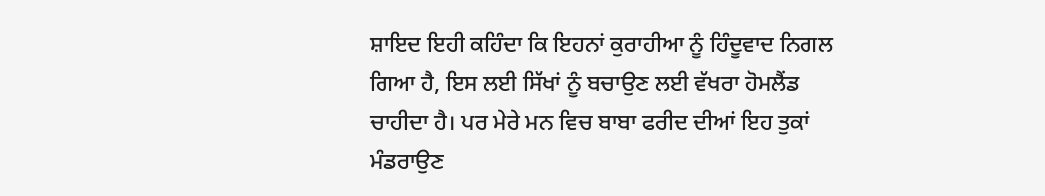ਸ਼ਾਇਦ ਇਹੀ ਕਹਿੰਦਾ ਕਿ ਇਹਨਾਂ ਕੁਰਾਹੀਆ ਨੂੰ ਹਿੰਦੂਵਾਦ ਨਿਗਲ ਗਿਆ ਹੈ, ਇਸ ਲਈ ਸਿੱਖਾਂ ਨੂੰ ਬਚਾਉਣ ਲਈ ਵੱਖਰਾ ਹੋਮਲੈਂਡ ਚਾਹੀਦਾ ਹੈ। ਪਰ ਮੇਰੇ ਮਨ ਵਿਚ ਬਾਬਾ ਫਰੀਦ ਦੀਆਂ ਇਹ ਤੁਕਾਂ ਮੰਡਰਾਉਣ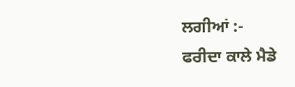ਲਗੀਆਂ :-
ਫਰੀਦਾ ਕਾਲੇ ਮੈਡੇ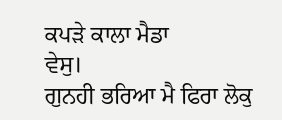ਕਪੜੇ ਕਾਲਾ ਮੈਡਾ
ਵੇਸੁ।
ਗੁਨਹੀ ਭਰਿਆ ਮੈ ਫਿਰਾ ਲੋਕੁ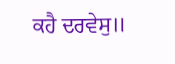ਕਹੈ ਦਰਵੇਸੁ॥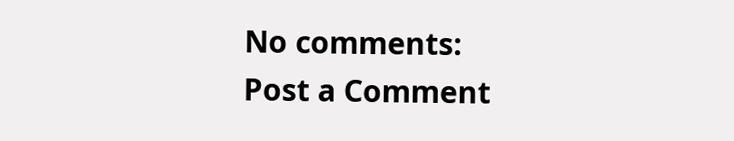No comments:
Post a Comment